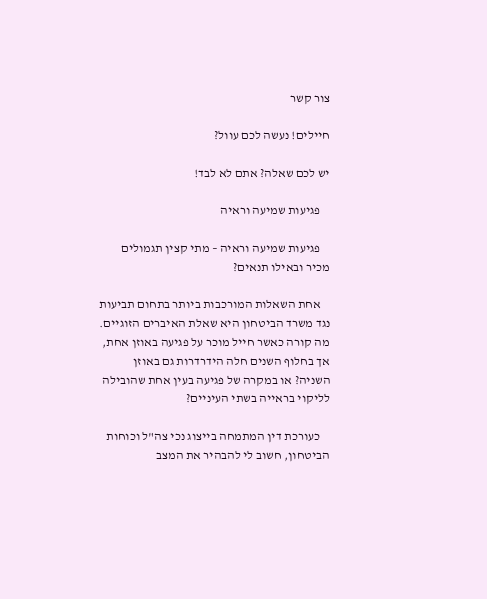צור קשר

חיילים! נעשה לכם עוול?

יש לכם שאלה? אתם לא לבד!

    פגיעות שמיעה וראיה

    פגיעות שמיעה וראיה – מתי קצין תגמולים מכיר ובאילו תנאים?

    אחת השאלות המורכבות ביותר בתחום תביעות נגד משרד הביטחון היא שאלת האיברים הזוגיים. מה קורה כאשר חייל מוכר על פגיעה באוזן אחת, אך בחלוף השנים חלה הידרדרות גם באוזן השניה? או במקרה של פגיעה בעין אחת שהובילה לליקוי בראייה בשתי העיניים?

    כעורכת דין המתמחה בייצוג נכי צה"ל וכוחות הביטחון, חשוב לי להבהיר את המצב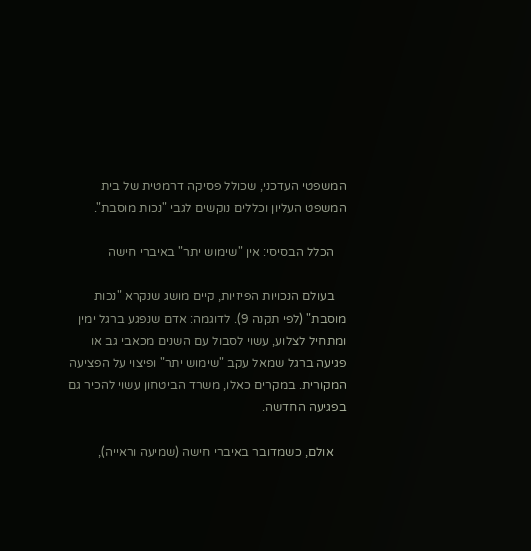המשפטי העדכני, שכולל פסיקה דרמטית של בית המשפט העליון וכללים נוקשים לגבי "נכות מוסבת".

    הכלל הבסיסי: אין "שימוש יתר" באיברי חישה

    בעולם הנכויות הפיזיות, קיים מושג שנקרא "נכות מוסבת" (לפי תקנה 9). לדוגמה: אדם שנפגע ברגל ימין ומתחיל לצלוע, עשוי לסבול עם השנים מכאבי גב או פגיעה ברגל שמאל עקב "שימוש יתר" ופיצוי על הפציעה המקורית. במקרים כאלו, משרד הביטחון עשוי להכיר גם בפגיעה החדשה.

    אולם, כשמדובר באיברי חישה (שמיעה וראייה),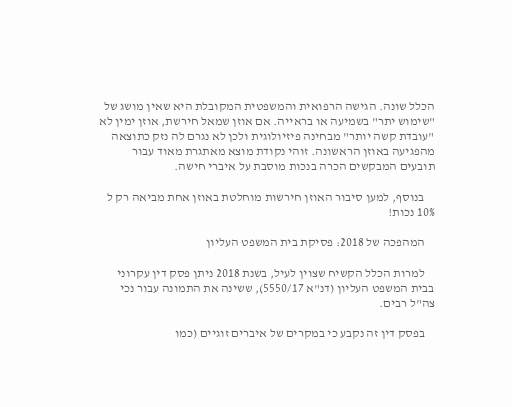הכלל שונה. הגישה הרפואית והמשפטית המקובלת היא שאין מושג של "שימוש יתר" בשמיעה או בראייה. אם אוזן שמאל חירשת, אוזן ימין לא "עובדת קשה יותר" מבחינה פיזיולוגית ולכן לא נגרם לה נזק כתוצאה מהפגיעה באוזן הראשונה. זוהי נקודת מוצא מאתגרת מאוד עבור תובעים המבקשים הכרה בנכות מוסבת על איברי חישה.

    בנוסף, למען סיבור האוזן חירשות מוחלטת באוזן אחת מביאה רק ל 10% נכות!

    המהפכה של 2018: פסיקת בית המשפט העליון

    למרות הכלל הקשיח שצוין לעיל, בשנת 2018 ניתן פסק דין עקרוני בבית המשפט העליון (דנ"א 5550/17), ששינה את התמונה עבור נכי צה"ל רבים.

    בפסק דין זה נקבע כי במקרים של איברים זוגיים (כמו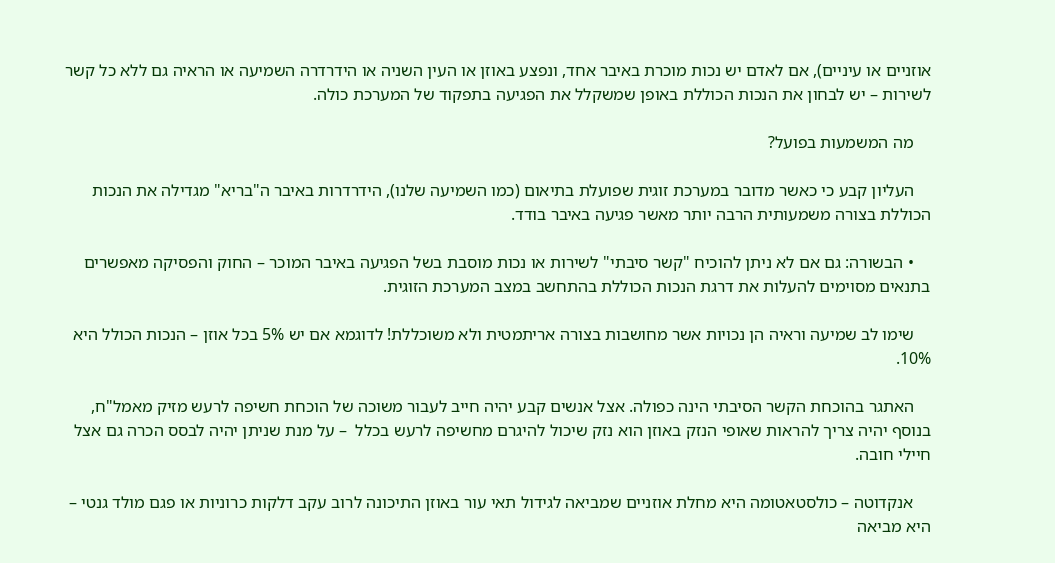אוזניים או עיניים), אם לאדם יש נכות מוכרת באיבר אחד, ונפצע באוזן או העין השניה או הידרדרה השמיעה או הראיה גם ללא כל קשר לשירות – יש לבחון את הנכות הכוללת באופן שמשקלל את הפגיעה בתפקוד של המערכת כולה.

    מה המשמעות בפועל?

    העליון קבע כי כאשר מדובר במערכת זוגית שפועלת בתיאום (כמו השמיעה שלנו), הידרדרות באיבר ה"בריא" מגדילה את הנכות הכוללת בצורה משמעותית הרבה יותר מאשר פגיעה באיבר בודד.

    • הבשורה: גם אם לא ניתן להוכיח "קשר סיבתי" לשירות או נכות מוסבת בשל הפגיעה באיבר המוכר – החוק והפסיקה מאפשרים בתנאים מסוימים להעלות את דרגת הנכות הכוללת בהתחשב במצב המערכת הזוגית.

    שימו לב שמיעה וראיה הן נכויות אשר מחושבות בצורה אריתמטית ולא משוכללת! לדוגמא אם יש 5% בכל אוזן – הנכות הכולל היא 10%.

    האתגר בהוכחת הקשר הסיבתי הינה כפולה. אצל אנשים קבע יהיה חייב לעבור משוכה של הוכחת חשיפה לרעש מזיק מאמל"ח, בנוסף יהיה צריך להראות שאופי הנזק באוזן הוא נזק שיכול להיגרם מחשיפה לרעש בכלל  – על מנת שניתן יהיה לבסס הכרה גם אצל חיילי חובה.

    אנקדוטה – כולסטאטומה היא מחלת אוזניים שמביאה לגידול תאי עור באוזן התיכונה לרוב עקב דלקות כרוניות או פגם מולד גנטי – היא מביאה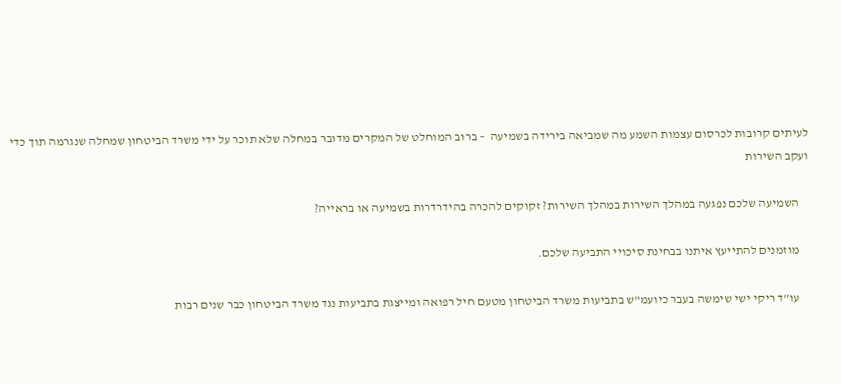לעיתים קרובות לכרסום עצמות השמע מה שמביאה בירידה בשמיעה  – ברוב המוחלט של המקרים מדובר במחלה שלא תוכר על ידי משרד הביטחון שמחלה שנגרמה תוך כדי ועקב השירות

    השמיעה שלכם נפגעה במהלך השירות במהלך השירות? זקוקים להכרה בהידרדרות בשמיעה או בראייה?

    מוזמנים להתייעץ איתנו בבחינת סיכויי התביעה שלכם.

    עו"ד ריקי ישי שימשה בעבר כיועמ"ש בתביעות משרד הביטחון מטעם חיל רפואה ומייצגת בתביעות נגד משרד הביטחון כבר שנים רבות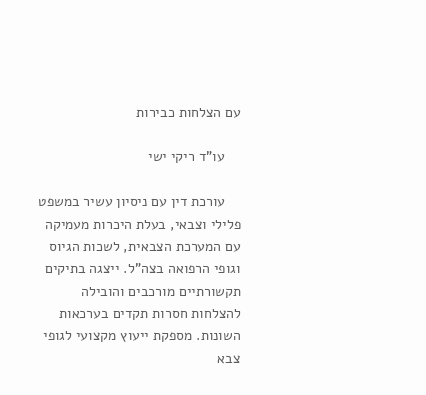עם הצלחות כבירות

    עו"ד ריקי ישי

    עורכת דין עם ניסיון עשיר במשפט פלילי וצבאי, בעלת היכרות מעמיקה עם המערכת הצבאית, לשכות הגיוס וגופי הרפואה בצה"ל. ייצגה בתיקים תקשורתיים מורכבים והובילה להצלחות חסרות תקדים בערכאות השונות. מספקת ייעוץ מקצועי לגופי צבא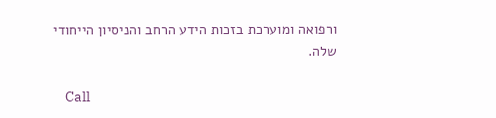ורפואה ומוערכת בזכות הידע הרחב והניסיון הייחודי שלה.

    Call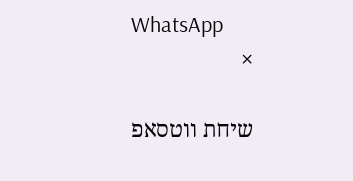WhatsApp
    ×

    שיחת ווטסאפ